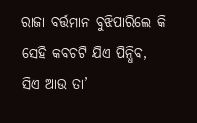ରାଜା ବର୍ତ୍ତମାନ ବୁଝିପାରିଲେ କି ସେହି କବଚଟି ଯିଏ ପିନ୍ଧିବ, ସିଏ ଆଉ ତା’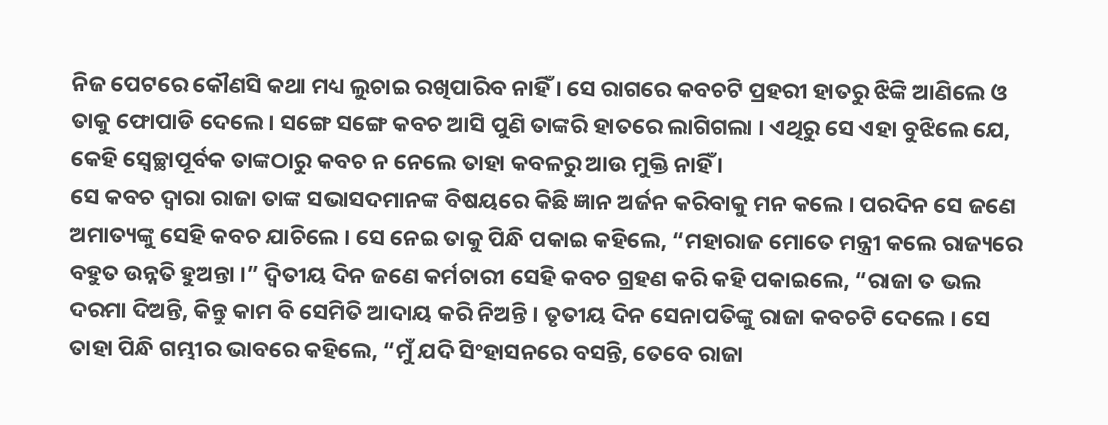ନିଜ ପେଟରେ କୌଣସି କଥା ମଧ୍ୟ ଲୁଚାଇ ରଖିପାରିବ ନାହିଁ । ସେ ରାଗରେ କବଚଟି ପ୍ରହରୀ ହାତରୁ ଝିଙ୍କି ଆଣିଲେ ଓ ତାକୁ ଫୋପାଡି ଦେଲେ । ସଙ୍ଗେ ସଙ୍ଗେ କବଚ ଆସି ପୁଣି ତାଙ୍କରି ହାତରେ ଲାଗିଗଲା । ଏଥିରୁ ସେ ଏହା ବୁଝିଲେ ଯେ, କେହି ସ୍ୱେଚ୍ଛାପୂର୍ବକ ତାଙ୍କଠାରୁ କବଚ ନ ନେଲେ ତାହା କବଳରୁ ଆଉ ମୁକ୍ତି ନାହିଁ ।
ସେ କବଚ ଦ୍ୱାରା ରାଜା ତାଙ୍କ ସଭାସଦମାନଙ୍କ ବିଷୟରେ କିଛି ଜ୍ଞାନ ଅର୍ଜନ କରିବାକୁ ମନ କଲେ । ପରଦିନ ସେ ଜଣେ ଅମାତ୍ୟଙ୍କୁ ସେହି କବଚ ଯାଚିଲେ । ସେ ନେଇ ତାକୁ ପିନ୍ଧି ପକାଇ କହିଲେ, “ମହାରାଜ ମୋତେ ମନ୍ତ୍ରୀ କଲେ ରାଜ୍ୟରେ ବହୁତ ଉନ୍ନତି ହୁଅନ୍ତା ।” ଦ୍ୱିତୀୟ ଦିନ ଜଣେ କର୍ମଚାରୀ ସେହି କବଚ ଗ୍ରହଣ କରି କହି ପକାଇଲେ, “ରାଜା ତ ଭଲ ଦରମା ଦିଅନ୍ତି, କିନ୍ତୁ କାମ ବି ସେମିତି ଆଦାୟ କରି ନିଅନ୍ତି । ତୃତୀୟ ଦିନ ସେନାପତିଙ୍କୁ ରାଜା କବଚଟି ଦେଲେ । ସେ ତାହା ପିନ୍ଧି ଗମ୍ଭୀର ଭାବରେ କହିଲେ, “ମୁଁ ଯଦି ସିଂହାସନରେ ବସନ୍ତି, ତେବେ ରାଜା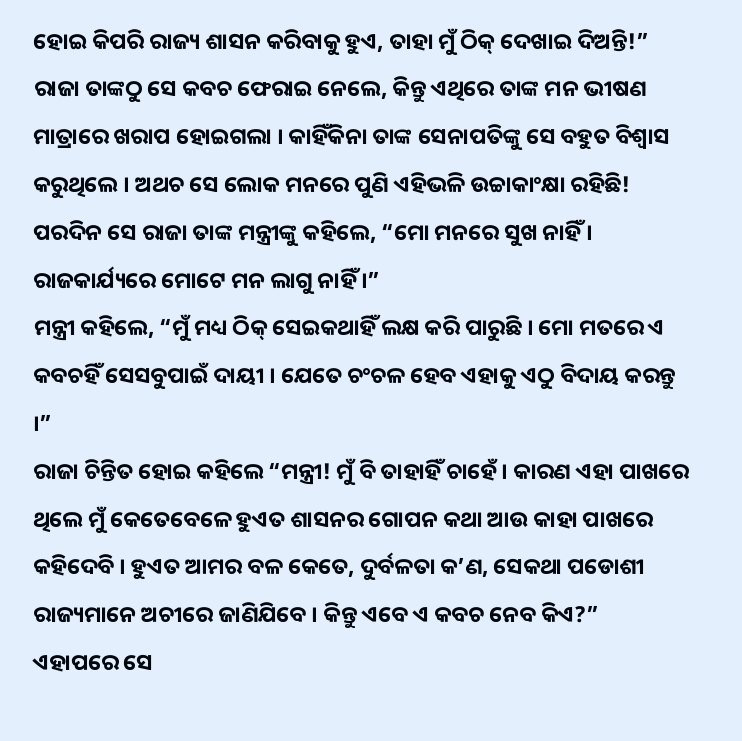ହୋଇ କିପରି ରାଜ୍ୟ ଶାସନ କରିବାକୁ ହୁଏ, ତାହା ମୁଁ ଠିକ୍ ଦେଖାଇ ଦିଅନ୍ତି!”
ରାଜା ତାଙ୍କଠୁ ସେ କବଚ ଫେରାଇ ନେଲେ, କିନ୍ତୁ ଏଥିରେ ତାଙ୍କ ମନ ଭୀଷଣ ମାତ୍ରାରେ ଖରାପ ହୋଇଗଲା । କାହିଁକିନା ତାଙ୍କ ସେନାପତିଙ୍କୁ ସେ ବହୁତ ବିଶ୍ୱାସ କରୁଥିଲେ । ଅଥଚ ସେ ଲୋକ ମନରେ ପୁଣି ଏହିଭଳି ଉଚ୍ଚାକାଂକ୍ଷା ରହିଛି!
ପରଦିନ ସେ ରାଜା ତାଙ୍କ ମନ୍ତ୍ରୀଙ୍କୁ କହିଲେ, “ମୋ ମନରେ ସୁଖ ନାହିଁ । ରାଜକାର୍ଯ୍ୟରେ ମୋଟେ ମନ ଲାଗୁ ନାହିଁ ।”
ମନ୍ତ୍ରୀ କହିଲେ, “ମୁଁ ମଧ୍ୟ ଠିକ୍ ସେଇକଥାହିଁ ଲକ୍ଷ କରି ପାରୁଛି । ମୋ ମତରେ ଏ କବଚହିଁ ସେସବୁପାଇଁ ଦାୟୀ । ଯେତେ ଚଂଚଳ ହେବ ଏହାକୁ ଏଠୁ ବିଦାୟ କରନ୍ତୁ ।”
ରାଜା ଚିନ୍ତିତ ହୋଇ କହିଲେ “ମନ୍ତ୍ରୀ! ମୁଁ ବି ତାହାହିଁ ଚାହେଁ । କାରଣ ଏହା ପାଖରେ ଥିଲେ ମୁଁ କେତେବେଳେ ହୁଏତ ଶାସନର ଗୋପନ କଥା ଆଉ କାହା ପାଖରେ କହିଦେବି । ହୁଏତ ଆମର ବଳ କେତେ, ଦୁର୍ବଳତା କ’ଣ, ସେକଥା ପଡୋଶୀ ରାଜ୍ୟମାନେ ଅଚୀରେ ଜାଣିଯିବେ । କିନ୍ତୁ ଏବେ ଏ କବଚ ନେବ କିଏ?”
ଏହାପରେ ସେ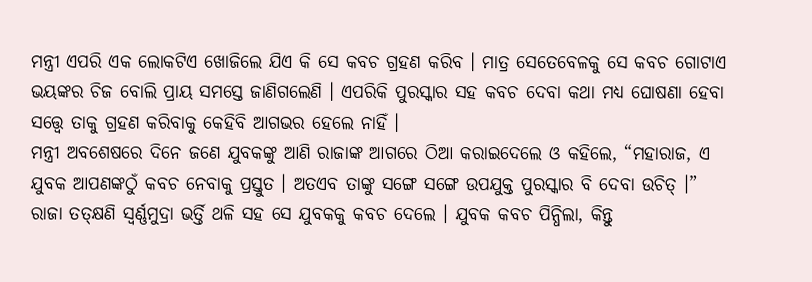ମନ୍ତ୍ରୀ ଏପରି ଏକ ଲୋକଟିଏ ଖୋଜିଲେ ଯିଏ କି ସେ କବଚ ଗ୍ରହଣ କରିବ । ମାତ୍ର ସେତେବେଳକୁ ସେ କବଚ ଗୋଟାଏ ଭୟଙ୍କର ଚିଜ ବୋଲି ପ୍ରାୟ ସମସ୍ତେ ଜାଣିଗଲେଣି । ଏପରିକି ପୁରସ୍କାର ସହ କବଚ ଦେବା କଥା ମଧ୍ୟ ଘୋଷଣା ହେବା ସତ୍ତ୍ୱେ ତାକୁ ଗ୍ରହଣ କରିବାକୁ କେହିବି ଆଗଭର ହେଲେ ନାହିଁ ।
ମନ୍ତ୍ରୀ ଅବଶେଷରେ ଦିନେ ଜଣେ ଯୁବକଙ୍କୁ ଆଣି ରାଜାଙ୍କ ଆଗରେ ଠିଆ କରାଇଦେଲେ ଓ କହିଲେ, “ମହାରାଜ, ଏ ଯୁବକ ଆପଣଙ୍କଠୁଁ କବଚ ନେବାକୁ ପ୍ରସ୍ତୁତ । ଅତଏବ ତାଙ୍କୁ ସଙ୍ଗେ ସଙ୍ଗେ ଉପଯୁକ୍ତ ପୁରସ୍କାର ବି ଦେବା ଉଚିତ୍ ।”
ରାଜା ତତ୍କ୍ଷଣି ସ୍ୱର୍ଣ୍ଣମୁଦ୍ରା ଭର୍ତ୍ତି ଥଳି ସହ ସେ ଯୁବକକୁ କବଚ ଦେଲେ । ଯୁବକ କବଚ ପିନ୍ଧିଲା, କିନ୍ତୁ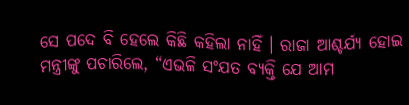ସେ ପଦେ ବି ହେଲେ କିଛି କହିଲା ନାହିଁ । ରାଜା ଆଶ୍ଚର୍ଯ୍ୟ ହୋଇ ମନ୍ତ୍ରୀଙ୍କୁ ପଚାରିଲେ, “ଏଭଳି ସଂଯତ ବ୍ୟକ୍ତି ଯେ ଆମ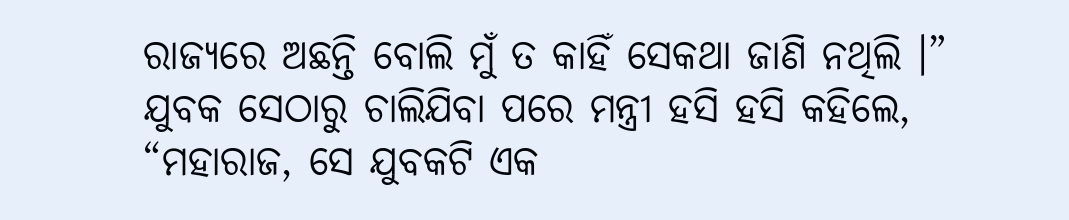ରାଜ୍ୟରେ ଅଛନ୍ତି ବୋଲି ମୁଁ ତ କାହିଁ ସେକଥା ଜାଣି ନଥିଲି ।”
ଯୁବକ ସେଠାରୁ ଚାଲିଯିବା ପରେ ମନ୍ତ୍ରୀ ହସି ହସି କହିଲେ, “ମହାରାଜ, ସେ ଯୁବକଟି ଏକ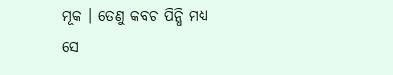ମୂକ । ତେଣୁ କବଚ ପିନ୍ଧି ମଧ୍ୟ ସେ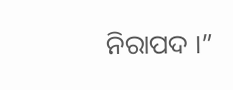ନିରାପଦ ।”